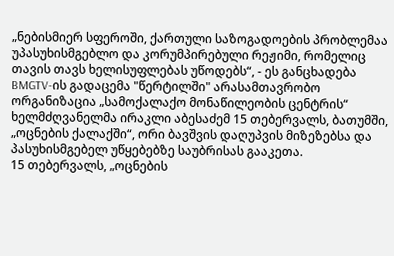„ნებისმიერ სფეროში, ქართული საზოგადოების პრობლემაა უპასუხისმგებლო და კორუმპირებული რეჟიმი, რომელიც თავის თავს ხელისუფლებას უწოდებს“, - ეს განცხადება BMGTV-ის გადაცემა "წერტილში" არასამთავრობო ორგანიზაცია „სამოქალაქო მონაწილეობის ცენტრის“ ხელმძღვანელმა ირაკლი აბესაძემ 15 თებერვალს, ბათუმში, „ოცნების ქალაქში“, ორი ბავშვის დაღუპვის მიზეზებსა და პასუხისმგებელ უწყებებზე საუბრისას გააკეთა.
15 თებერვალს, „ოცნების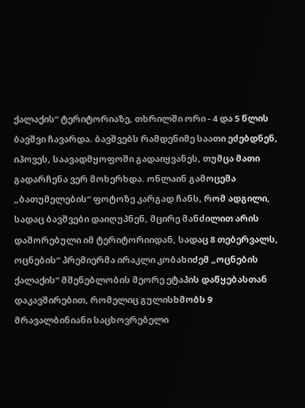ქალაქის“ ტერიტორიაზე, თხრილში ორი - 4 და 5 წლის ბავშვი ჩავარდა. ბავშვებს რამდენიმე საათი ეძებდნენ, იპოვეს, საავადმყოფოში გადაიყვანეს, თუმცა მათი გადარჩენა ვერ მოხერხდა. ონლაინ გამოცემა „ბათუმელების“ ფოტოზე კარგად ჩანს, რომ ადგილი, სადაც ბავშვები დაიღუპნენ, მცირე მანძილით არის დაშორებული იმ ტერიტორიიდან, სადაც 8 თებერვალს, ოცნების“ პრემიერმა ირაკლი კობახიძემ „ოცნების ქალაქის“ მშენებლობის მეორე ეტაპის დაწყებასთან დაკავშირებით, რომელიც გულისხმობს 9 მრავალბინიანი საცხოვრებელი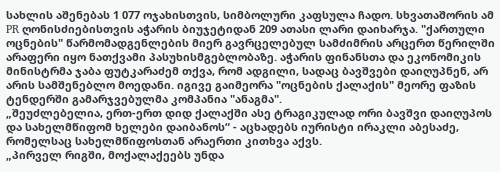სახლის აშენებას 1 077 ოჯახისთვის, სიმბოლური კაფსულა ჩადო. სხვათაშორის ამ PR ღონისძიებისთვის აჭარის ბიუჯეტიდან 209 ათასი ლარი დაიხარჯა. "ქართული ოცნების" წარმომადგენლების მიერ გავრცელებულ სამძიმრის არცერთ წერილში არაფერი იყო ნათქვამი პასუხისმგებლობაზე. აჭარის ფინანსთა და ეკონომიკის მინისტრმა ჯაბა ფუტკარაძემ თქვა, რომ ადგილი, სადაც ბავშვები დაიღუპნენ, არ არის სამშენებლო მოედანი. იგივე გაიმეორა "ოცნების ქალაქის" მეორე ფაზის ტენდერში გამარჯვებულმა კომპანია "ანაგმა".
„შეუძლებელია, ერთ-ერთ დიდ ქალაქში ასე ტრაგიკულად ორი ბავშვი დაიღუპოს და სახელმწიფომ ხელები დაიბანოს“ - აცხადებს იურისტი ირაკლი აბესაძე, რომელსაც სახელმწიფოსთან არაერთი კითხვა აქვს.
„პირველ რიგში, მოქალაქეებს უნდა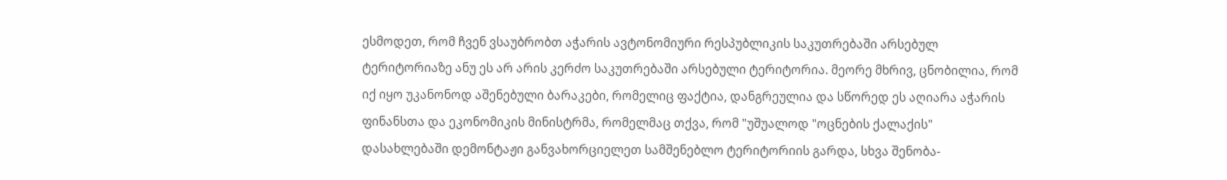ესმოდეთ, რომ ჩვენ ვსაუბრობთ აჭარის ავტონომიური რესპუბლიკის საკუთრებაში არსებულ ტერიტორიაზე ანუ ეს არ არის კერძო საკუთრებაში არსებული ტერიტორია. მეორე მხრივ, ცნობილია, რომ იქ იყო უკანონოდ აშენებული ბარაკები, რომელიც ფაქტია, დანგრეულია და სწორედ ეს აღიარა აჭარის ფინანსთა და ეკონომიკის მინისტრმა, რომელმაც თქვა, რომ "უშუალოდ "ოცნების ქალაქის" დასახლებაში დემონტაჟი განვახორციელეთ სამშენებლო ტერიტორიის გარდა, სხვა შენობა-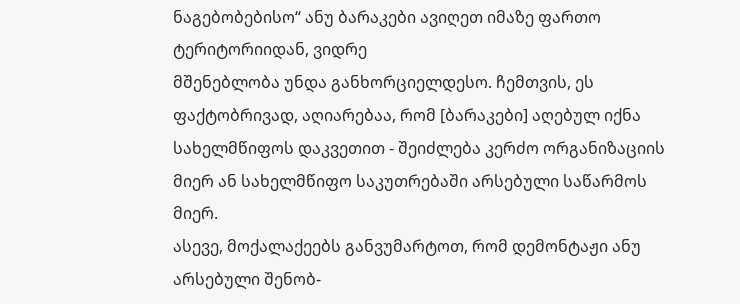ნაგებობებისო“ ანუ ბარაკები ავიღეთ იმაზე ფართო ტერიტორიიდან, ვიდრე
მშენებლობა უნდა განხორციელდესო. ჩემთვის, ეს ფაქტობრივად, აღიარებაა, რომ [ბარაკები] აღებულ იქნა სახელმწიფოს დაკვეთით - შეიძლება კერძო ორგანიზაციის მიერ ან სახელმწიფო საკუთრებაში არსებული საწარმოს მიერ.
ასევე, მოქალაქეებს განვუმარტოთ, რომ დემონტაჟი ანუ არსებული შენობ-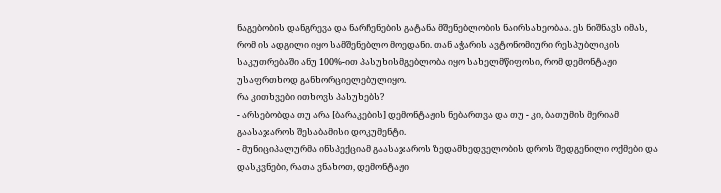ნაგებობის დანგრევა და ნარჩენების გატანა მშენებლობის ნაირსახეობაა. ეს ნიშნავს იმას, რომ ის ადგილი იყო სამშენებლო მოედანი. თან აჭარის ავტონომიური რესპუბლიკის საკუთრებაში ანუ 100%-ით პასუხისმგებლობა იყო სახელმწიფოსი, რომ დემონტაჟი უსაფრთხოდ განხორციელებულიყო.
რა კითხვები ითხოვს პასუხებს?
- არსებობდა თუ არა [ბარაკების] დემონტაჟის ნებართვა და თუ - კი, ბათუმის მერიამ გაასაჯაროს შესაბამისი დოკუმენტი.
- მუნიციპალურმა ინსპექციამ გაასაჯაროს ზედამხედველობის დროს შედგენილი ოქმები და დასკვნები, რათა ვნახოთ, დემონტაჟი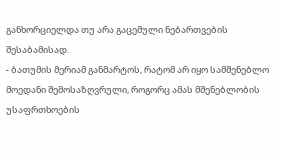განხორციელდა თუ არა გაცემული ნებართვების შესაბამისად.
- ბათუმის მერიამ განმარტოს, რატომ არ იყო სამშენებლო მოედანი შემოსაზღვრული, როგორც ამას მშენებლობის უსაფრთხოების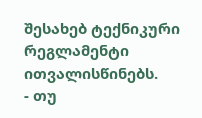შესახებ ტექნიკური რეგლამენტი ითვალისწინებს.
- თუ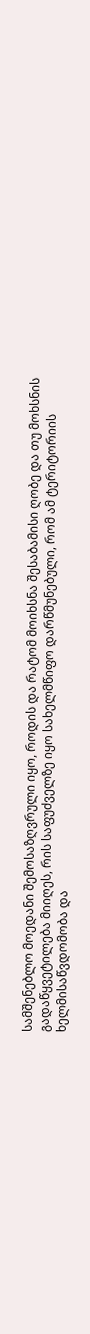სამშენებლო მოედანი შემოსაზღვრული იყო, როდის და რატომ მოიხსნა შესაბამისი ღობე და თუ მოხსნის გადაწყვეტილება მიიღეს, რის საფუძველზე იყო სახელმწიფო დარწმუნებული, რომ ამ ტერიტორიის ხელმისაწვდომობა და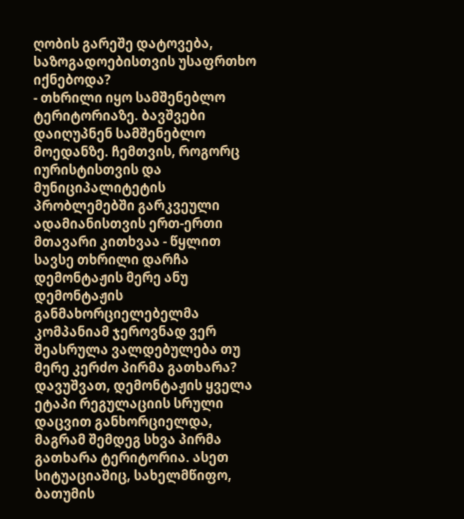ღობის გარეშე დატოვება, საზოგადოებისთვის უსაფრთხო იქნებოდა?
- თხრილი იყო სამშენებლო ტერიტორიაზე. ბავშვები დაიღუპნენ სამშენებლო მოედანზე. ჩემთვის, როგორც იურისტისთვის და მუნიციპალიტეტის პრობლემებში გარკვეული ადამიანისთვის ერთ-ერთი მთავარი კითხვაა - წყლით სავსე თხრილი დარჩა დემონტაჟის მერე ანუ დემონტაჟის განმახორციელებელმა კომპანიამ ჯეროვნად ვერ შეასრულა ვალდებულება თუ მერე კერძო პირმა გათხარა? დავუშვათ, დემონტაჟის ყველა ეტაპი რეგულაციის სრული დაცვით განხორციელდა, მაგრამ შემდეგ სხვა პირმა გათხარა ტერიტორია. ასეთ სიტუაციაშიც, სახელმწიფო, ბათუმის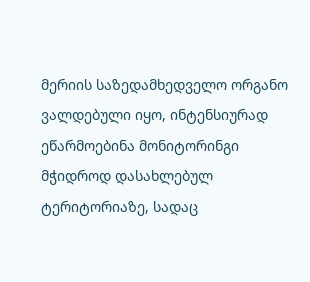მერიის საზედამხედველო ორგანო ვალდებული იყო, ინტენსიურად ეწარმოებინა მონიტორინგი მჭიდროდ დასახლებულ ტერიტორიაზე, სადაც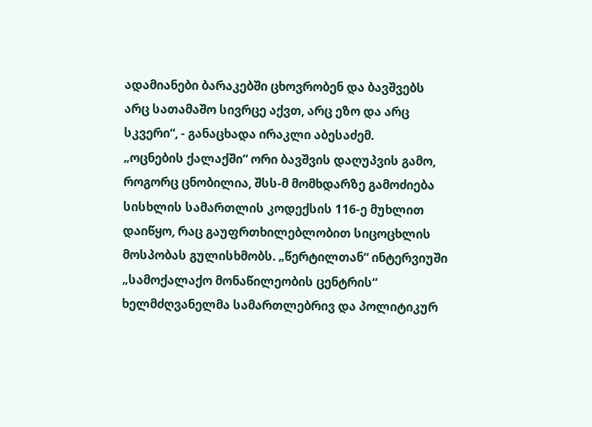ადამიანები ბარაკებში ცხოვრობენ და ბავშვებს არც სათამაშო სივრცე აქვთ, არც ეზო და არც სკვერი“, - განაცხადა ირაკლი აბესაძემ.
„ოცნების ქალაქში“ ორი ბავშვის დაღუპვის გამო, როგორც ცნობილია, შსს-მ მომხდარზე გამოძიება სისხლის სამართლის კოდექსის 116-ე მუხლით დაიწყო, რაც გაუფრთხილებლობით სიცოცხლის მოსპობას გულისხმობს. „წერტილთან“ ინტერვიუში „სამოქალაქო მონაწილეობის ცენტრის“ ხელმძღვანელმა სამართლებრივ და პოლიტიკურ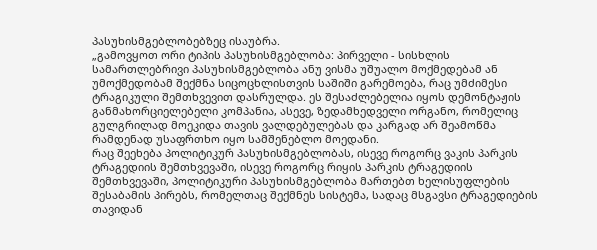პასუხისმგებლობებზეც ისაუბრა.
„გამოვყოთ ორი ტიპის პასუხისმგებლობა: პირველი - სისხლის სამართლებრივი პასუხისმგებლობა ანუ ვისმა უშუალო მოქმედებამ ან უმოქმედობამ შექმნა სიცოცხლისთვის საშიში გარემოება, რაც უმძიმესი ტრაგიკული შემთხვევით დასრულდა. ეს შესაძლებელია იყოს დემონტაჟის განმახორციელებელი კომპანია, ასევე, ზედამხედველი ორგანო, რომელიც გულგრილად მოეკიდა თავის ვალდებულებას და კარგად არ შეამოწმა რამდენად უსაფრთხო იყო სამშენებლო მოედანი.
რაც შეეხება პოლიტიკურ პასუხისმგებლობას, ისევე როგორც ვაკის პარკის ტრაგედიის შემთხვევაში, ისევე როგორც რიყის პარკის ტრაგედიის შემთხვევაში, პოლიტიკური პასუხისმგებლობა მართებთ ხელისუფლების შესაბამის პირებს, რომელთაც შექმნეს სისტემა, სადაც მსგავსი ტრაგედიების თავიდან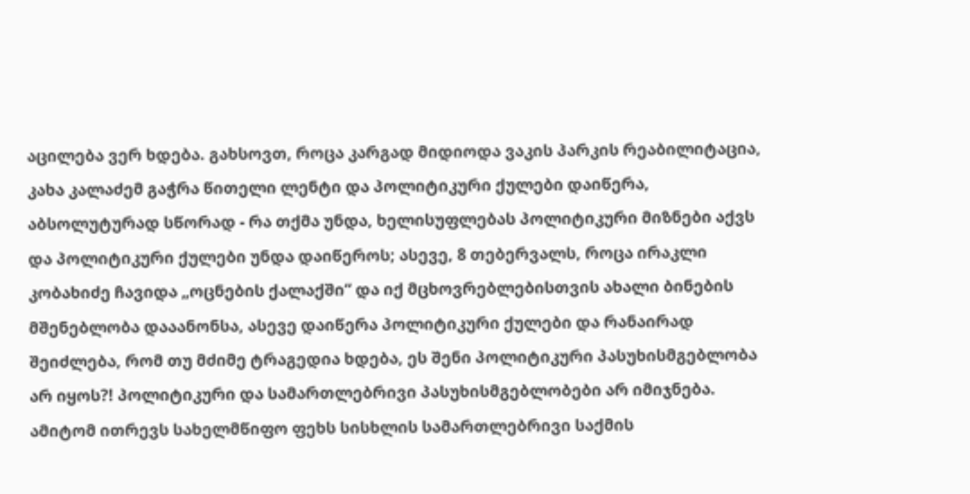აცილება ვერ ხდება. გახსოვთ, როცა კარგად მიდიოდა ვაკის პარკის რეაბილიტაცია, კახა კალაძემ გაჭრა წითელი ლენტი და პოლიტიკური ქულები დაიწერა, აბსოლუტურად სწორად - რა თქმა უნდა, ხელისუფლებას პოლიტიკური მიზნები აქვს და პოლიტიკური ქულები უნდა დაიწეროს; ასევე, 8 თებერვალს, როცა ირაკლი კობახიძე ჩავიდა „ოცნების ქალაქში“ და იქ მცხოვრებლებისთვის ახალი ბინების მშენებლობა დააანონსა, ასევე დაიწერა პოლიტიკური ქულები და რანაირად შეიძლება, რომ თუ მძიმე ტრაგედია ხდება, ეს შენი პოლიტიკური პასუხისმგებლობა არ იყოს?! პოლიტიკური და სამართლებრივი პასუხისმგებლობები არ იმიჯნება. ამიტომ ითრევს სახელმწიფო ფეხს სისხლის სამართლებრივი საქმის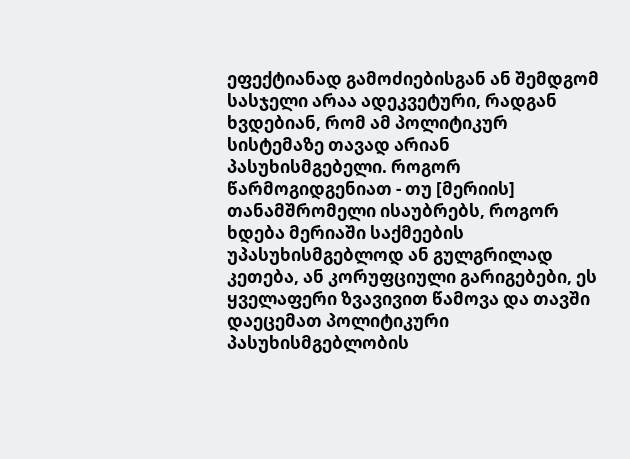ეფექტიანად გამოძიებისგან ან შემდგომ სასჯელი არაა ადეკვეტური, რადგან ხვდებიან, რომ ამ პოლიტიკურ სისტემაზე თავად არიან პასუხისმგებელი. როგორ წარმოგიდგენიათ - თუ [მერიის] თანამშრომელი ისაუბრებს, როგორ ხდება მერიაში საქმეების უპასუხისმგებლოდ ან გულგრილად კეთება, ან კორუფციული გარიგებები, ეს ყველაფერი ზვავივით წამოვა და თავში დაეცემათ პოლიტიკური პასუხისმგებლობის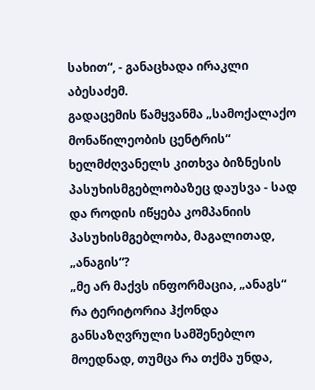სახით“, - განაცხადა ირაკლი აბესაძემ.
გადაცემის წამყვანმა „სამოქალაქო მონაწილეობის ცენტრის“ ხელმძღვანელს კითხვა ბიზნესის პასუხისმგებლობაზეც დაუსვა - სად და როდის იწყება კომპანიის პასუხისმგებლობა, მაგალითად, „ანაგის“?
„მე არ მაქვს ინფორმაცია, „ანაგს“ რა ტერიტორია ჰქონდა განსაზღვრული სამშენებლო მოედნად, თუმცა რა თქმა უნდა,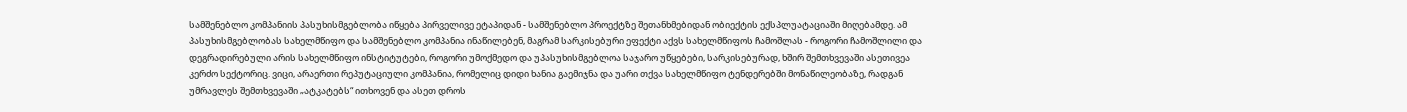სამშენებლო კომპანიის პასუხისმგებლობა იწყება პირველივე ეტაპიდან - სამშენებლო პროექტზე შეთანხმებიდან ობიექტის ექსპლუატაციაში მიღებამდე. ამ პასუხისმგებლობას სახელმწიფო და სამშენებლო კომპანია ინაწილებენ, მაგრამ სარკისებური ეფექტი აქვს სახელმწიფოს ჩამოშლას - როგორი ჩამოშლილი და დეგრადირებული არის სახელმწიფო ინსტიტუტები, როგორი უმოქმედო და უპასუხისმგებლოა საჯარო უწყებები, სარკისებურად, ხშირ შემთხვევაში ასეთივეა კერძო სექტორიც. ვიცი, არაერთი რეპუტაციული კომპანია, რომელიც დიდი ხანია გაემიჯნა და უარი თქვა სახელმწიფო ტენდერებში მონაწილეობაზე, რადგან უმრავლეს შემთხვევაში „ატკატებს“ ითხოვენ და ასეთ დროს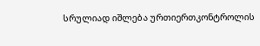სრულიად იშლება ურთიერთკონტროლის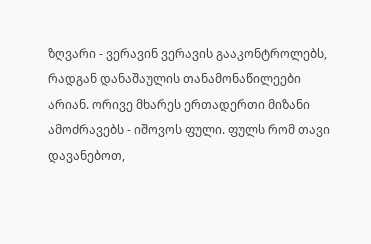ზღვარი - ვერავინ ვერავის გააკონტროლებს, რადგან დანაშაულის თანამონაწილეები არიან. ორივე მხარეს ერთადერთი მიზანი ამოძრავებს - იშოვოს ფული. ფულს რომ თავი დავანებოთ,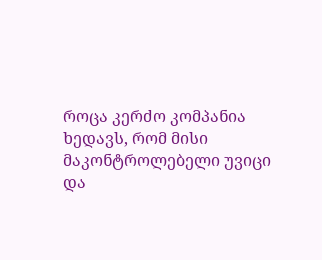როცა კერძო კომპანია ხედავს, რომ მისი მაკონტროლებელი უვიცი და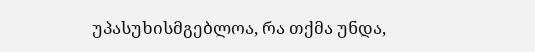უპასუხისმგებლოა, რა თქმა უნდა,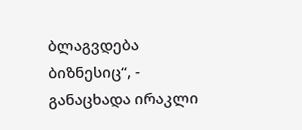ბლაგვდება ბიზნესიც“, - განაცხადა ირაკლი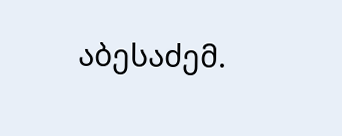აბესაძემ.